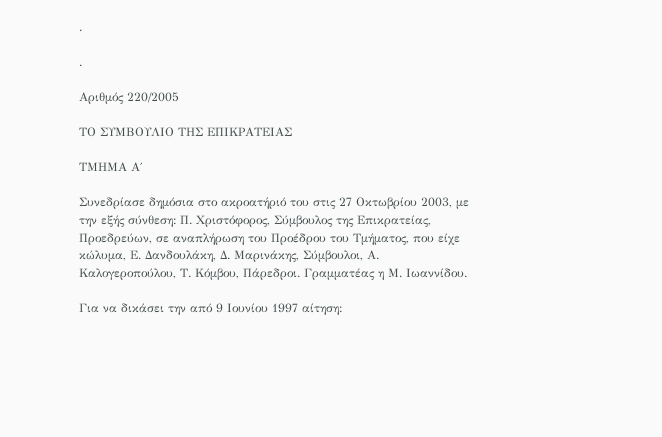.

.

Αριθμός 220/2005

ΤΟ ΣΥΜΒΟΥΛΙΟ ΤΗΣ ΕΠΙΚΡΑΤΕΙΑΣ

ΤΜΗΜΑ Α΄

Συνεδρίασε δημόσια στο ακροατήριό του στις 27 Οκτωβρίου 2003, με την εξής σύνθεση: Π. Χριστόφορος, Σύμβουλος της Επικρατείας, Προεδρεύων, σε αναπλήρωση του Προέδρου του Τμήματος, που είχε κώλυμα, Ε. Δανδουλάκη, Δ. Μαρινάκης, Σύμβουλοι, Α. Καλογεροπούλου, Τ. Κόμβου, Πάρεδροι. Γραμματέας η Μ. Ιωαννίδου.

Για να δικάσει την από 9 Ιουνίου 1997 αίτηση: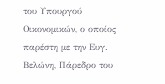του Υπουργού Οικονομικών, ο οποίος παρέστη με την Ευγ. Βελώνη, Πάρεδρο του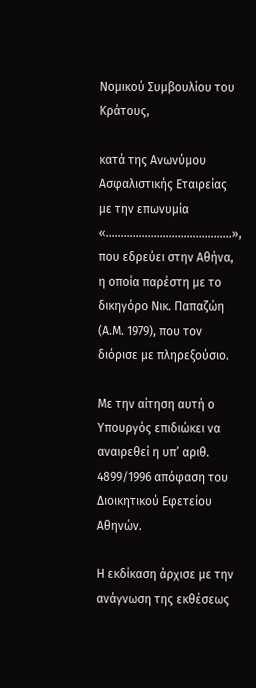Νομικού Συμβουλίου του Κράτους,

κατά της Ανωνύμου Ασφαλιστικής Εταιρείας με την επωνυμία «…………………………………...», που εδρεύει στην Αθήνα, η οποία παρέστη με το δικηγόρο Νικ. Παπαζώη (Α.Μ. 1979), που τον διόρισε με πληρεξούσιο.

Με την αίτηση αυτή ο Υπουργός επιδιώκει να αναιρεθεί η υπ’ αριθ. 4899/1996 απόφαση του Διοικητικού Εφετείου Αθηνών.

Η εκδίκαση άρχισε με την ανάγνωση της εκθέσεως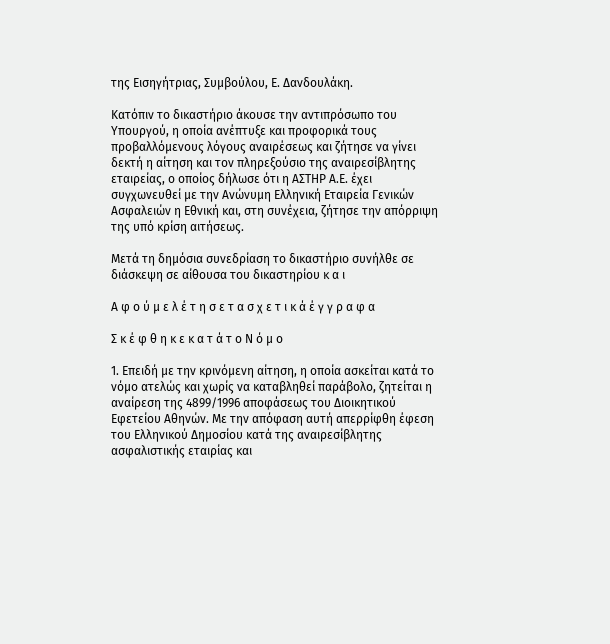της Εισηγήτριας, Συμβούλου, Ε. Δανδουλάκη.

Κατόπιν το δικαστήριο άκουσε την αντιπρόσωπο του Υπουργού, η οποία ανέπτυξε και προφορικά τους προβαλλόμενους λόγους αναιρέσεως και ζήτησε να γίνει δεκτή η αίτηση και τον πληρεξούσιο της αναιρεσίβλητης εταιρείας, ο οποίος δήλωσε ότι η ΑΣΤΗΡ Α.Ε. έχει συγχωνευθεί με την Ανώνυμη Ελληνική Εταιρεία Γενικών Ασφαλειών η Εθνική και, στη συνέχεια, ζήτησε την απόρριψη της υπό κρίση αιτήσεως.

Μετά τη δημόσια συνεδρίαση το δικαστήριο συνήλθε σε διάσκεψη σε αίθουσα του δικαστηρίου κ α ι

Α φ ο ύ μ ε λ έ τ η σ ε τ α σ χ ε τ ι κ ά έ γ γ ρ α φ α

Σ κ έ φ θ η κ ε κ α τ ά τ ο Ν ό μ ο

1. Επειδή με την κρινόμενη αίτηση, η οποία ασκείται κατά το νόμο ατελώς και χωρίς να καταβληθεί παράβολο, ζητείται η αναίρεση της 4899/1996 αποφάσεως του Διοικητικού Εφετείου Αθηνών. Με την απόφαση αυτή απερρίφθη έφεση του Ελληνικού Δημοσίου κατά της αναιρεσίβλητης ασφαλιστικής εταιρίας και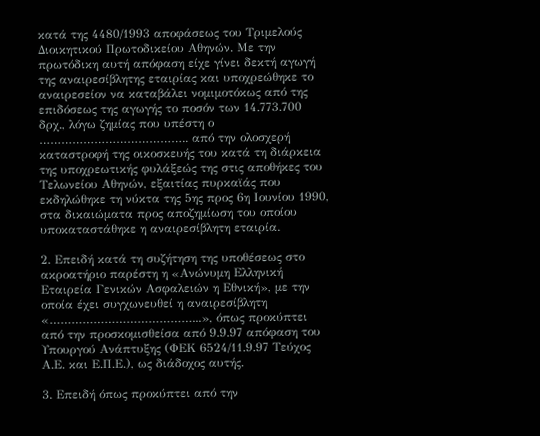κατά της 4480/1993 αποφάσεως του Τριμελούς Διοικητικού Πρωτοδικείου Αθηνών. Με την πρωτόδικη αυτή απόφαση είχε γίνει δεκτή αγωγή της αναιρεσίβλητης εταιρίας και υποχρεώθηκε το αναιρεσείον να καταβάλει νομιμοτόκως από της επιδόσεως της αγωγής το ποσόν των 14.773.700 δρχ., λόγω ζημίας που υπέστη ο ………………………………….. από την ολοσχερή καταστροφή της οικοσκευής του κατά τη διάρκεια της υποχρεωτικής φυλάξεώς της στις αποθήκες του Τελωνείου Αθηνών, εξαιτίας πυρκαϊάς που εκδηλώθηκε τη νύκτα της 5ης προς 6η Ιουνίου 1990, στα δικαιώματα προς αποζημίωση του οποίου υποκαταστάθηκε η αναιρεσίβλητη εταιρία.

2. Επειδή κατά τη συζήτηση της υποθέσεως στο ακροατήριο παρέστη η «Ανώνυμη Ελληνική Εταιρεία Γενικών Ασφαλειών η Εθνική», με την οποία έχει συγχωνευθεί η αναιρεσίβλητη «…………………………………...», όπως προκύπτει από την προσκομισθείσα από 9.9.97 απόφαση του Υπουργού Ανάπτυξης (ΦΕΚ 6524/11.9.97 Τεύχος Α.Ε. και Ε.Π.Ε.), ως διάδοχος αυτής.

3. Επειδή όπως προκύπτει από την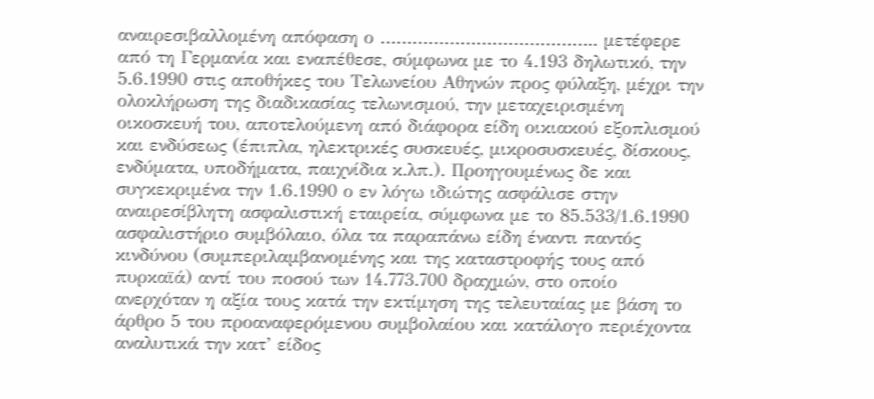αναιρεσιβαλλομένη απόφαση ο ………………………………….. μετέφερε από τη Γερμανία και εναπέθεσε, σύμφωνα με το 4.193 δηλωτικό, την 5.6.1990 στις αποθήκες του Τελωνείου Αθηνών προς φύλαξη, μέχρι την ολοκλήρωση της διαδικασίας τελωνισμού, την μεταχειρισμένη οικοσκευή του, αποτελούμενη από διάφορα είδη οικιακού εξοπλισμού και ενδύσεως (έπιπλα, ηλεκτρικές συσκευές, μικροσυσκευές, δίσκους, ενδύματα, υποδήματα, παιχνίδια κ.λπ.). Προηγουμένως δε και συγκεκριμένα την 1.6.1990 ο εν λόγω ιδιώτης ασφάλισε στην αναιρεσίβλητη ασφαλιστική εταιρεία, σύμφωνα με το 85.533/1.6.1990 ασφαλιστήριο συμβόλαιο, όλα τα παραπάνω είδη έναντι παντός κινδύνου (συμπεριλαμβανομένης και της καταστροφής τους από πυρκαϊά) αντί του ποσού των 14.773.700 δραχμών, στο οποίο ανερχόταν η αξία τους κατά την εκτίμηση της τελευταίας με βάση το άρθρο 5 του προαναφερόμενου συμβολαίου και κατάλογο περιέχοντα αναλυτικά την κατ’ είδος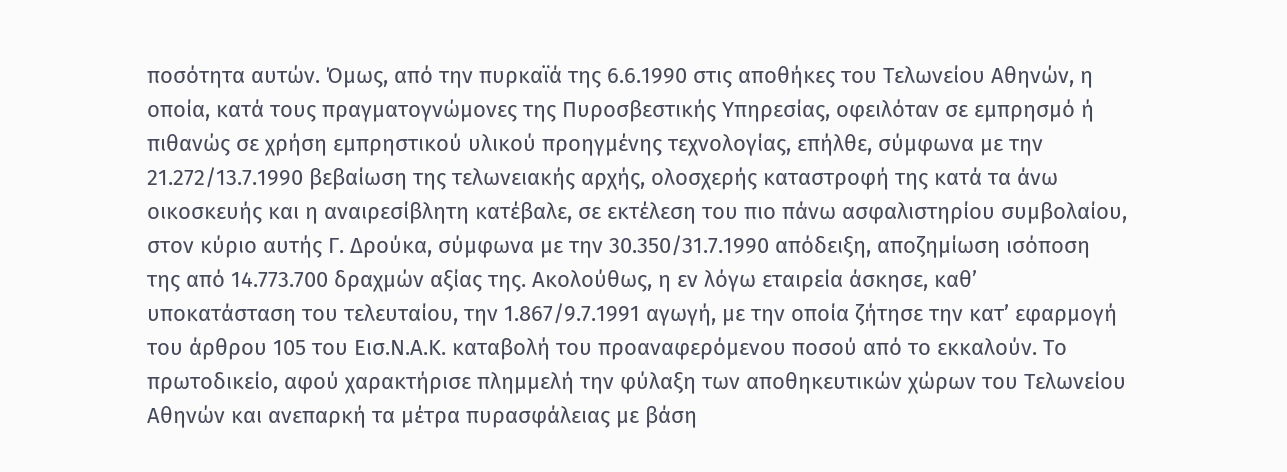ποσότητα αυτών. Όμως, από την πυρκαϊά της 6.6.1990 στις αποθήκες του Τελωνείου Αθηνών, η οποία, κατά τους πραγματογνώμονες της Πυροσβεστικής Υπηρεσίας, οφειλόταν σε εμπρησμό ή πιθανώς σε χρήση εμπρηστικού υλικού προηγμένης τεχνολογίας, επήλθε, σύμφωνα με την 21.272/13.7.1990 βεβαίωση της τελωνειακής αρχής, ολοσχερής καταστροφή της κατά τα άνω οικοσκευής και η αναιρεσίβλητη κατέβαλε, σε εκτέλεση του πιο πάνω ασφαλιστηρίου συμβολαίου, στον κύριο αυτής Γ. Δρούκα, σύμφωνα με την 30.350/31.7.1990 απόδειξη, αποζημίωση ισόποση της από 14.773.700 δραχμών αξίας της. Ακολούθως, η εν λόγω εταιρεία άσκησε, καθ’ υποκατάσταση του τελευταίου, την 1.867/9.7.1991 αγωγή, με την οποία ζήτησε την κατ’ εφαρμογή του άρθρου 105 του Εισ.Ν.Α.Κ. καταβολή του προαναφερόμενου ποσού από το εκκαλούν. Το πρωτοδικείο, αφού χαρακτήρισε πλημμελή την φύλαξη των αποθηκευτικών χώρων του Τελωνείου Αθηνών και ανεπαρκή τα μέτρα πυρασφάλειας με βάση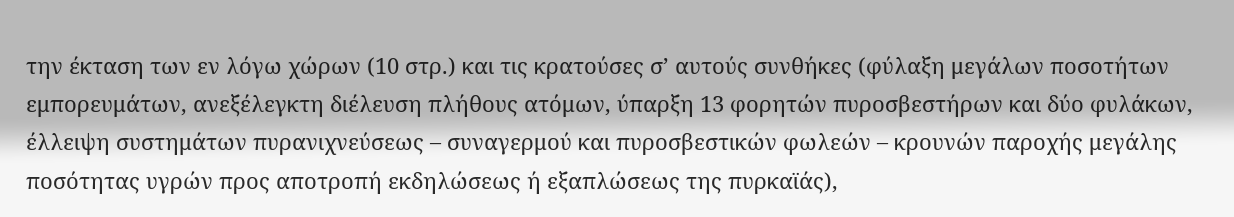την έκταση των εν λόγω χώρων (10 στρ.) και τις κρατούσες σ’ αυτούς συνθήκες (φύλαξη μεγάλων ποσοτήτων εμπορευμάτων, ανεξέλεγκτη διέλευση πλήθους ατόμων, ύπαρξη 13 φορητών πυροσβεστήρων και δύο φυλάκων, έλλειψη συστημάτων πυρανιχνεύσεως – συναγερμού και πυροσβεστικών φωλεών – κρουνών παροχής μεγάλης ποσότητας υγρών προς αποτροπή εκδηλώσεως ή εξαπλώσεως της πυρκαϊάς),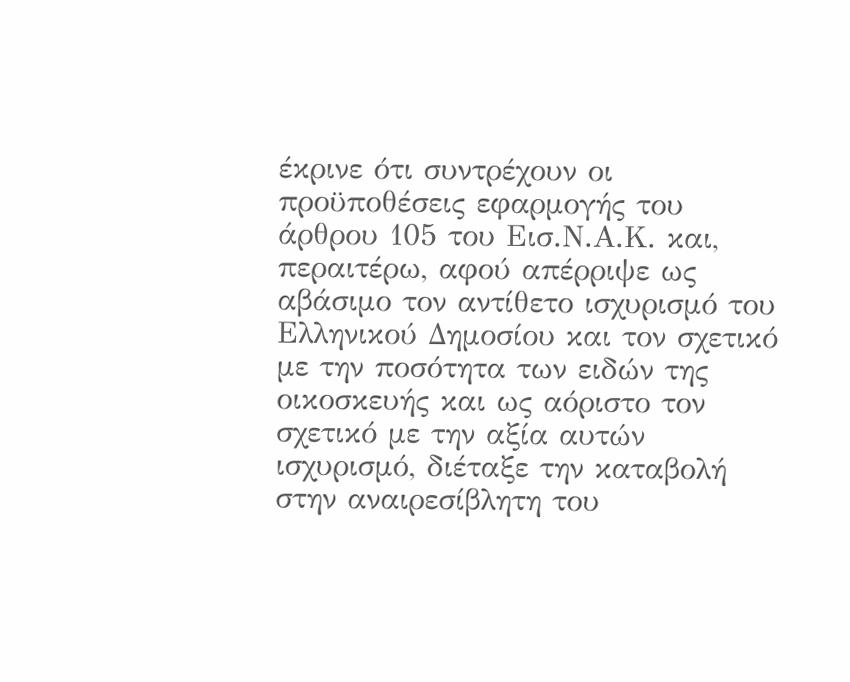έκρινε ότι συντρέχουν οι προϋποθέσεις εφαρμογής του άρθρου 105 του Εισ.Ν.Α.Κ. και, περαιτέρω, αφού απέρριψε ως αβάσιμο τον αντίθετο ισχυρισμό του Ελληνικού Δημοσίου και τον σχετικό με την ποσότητα των ειδών της οικοσκευής και ως αόριστο τον σχετικό με την αξία αυτών ισχυρισμό, διέταξε την καταβολή στην αναιρεσίβλητη του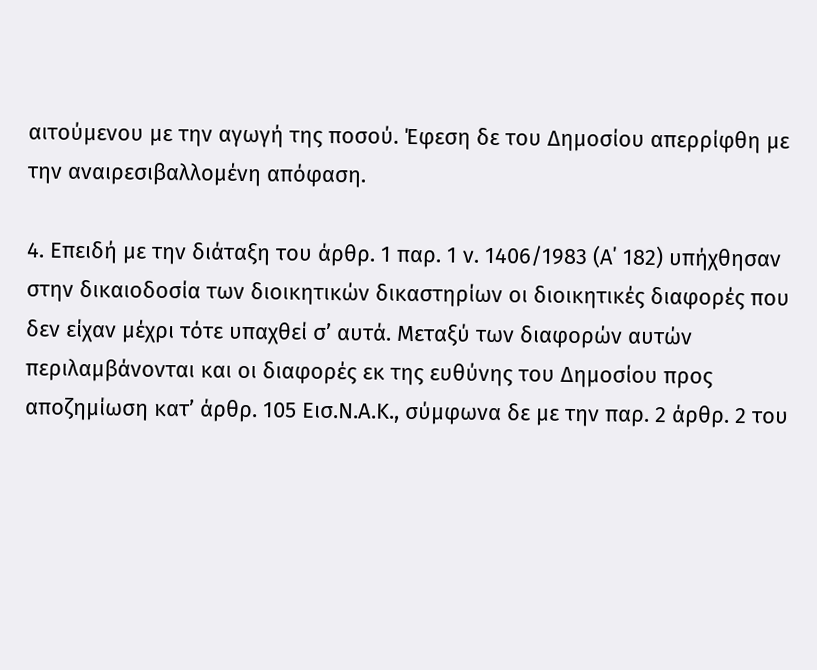αιτούμενου με την αγωγή της ποσού. Έφεση δε του Δημοσίου απερρίφθη με την αναιρεσιβαλλομένη απόφαση.

4. Επειδή με την διάταξη του άρθρ. 1 παρ. 1 ν. 1406/1983 (Α΄ 182) υπήχθησαν στην δικαιοδοσία των διοικητικών δικαστηρίων οι διοικητικές διαφορές που δεν είχαν μέχρι τότε υπαχθεί σ’ αυτά. Μεταξύ των διαφορών αυτών περιλαμβάνονται και οι διαφορές εκ της ευθύνης του Δημοσίου προς αποζημίωση κατ’ άρθρ. 105 Εισ.Ν.Α.Κ., σύμφωνα δε με την παρ. 2 άρθρ. 2 του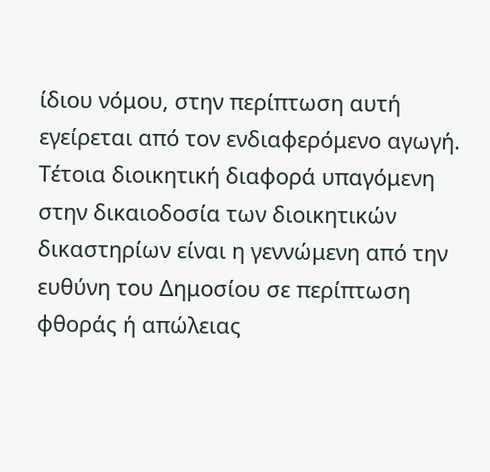ίδιου νόμου, στην περίπτωση αυτή εγείρεται από τον ενδιαφερόμενο αγωγή. Τέτοια διοικητική διαφορά υπαγόμενη στην δικαιοδοσία των διοικητικών δικαστηρίων είναι η γεννώμενη από την ευθύνη του Δημοσίου σε περίπτωση φθοράς ή απώλειας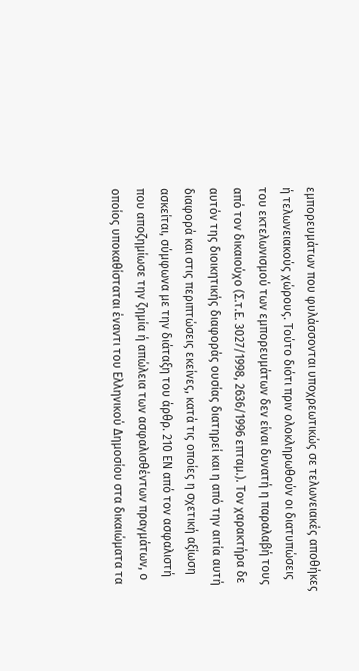εμπορευμάτων που φυλάσσονται υποχρεωτικώς σε τελωνειακές αποθήκες ή τελωνειακούς χώρους. Τούτο διότι πριν ολοκληρωθούν οι διατυπώσεις του εκτελωνισμού των εμπορευμάτων δεν είναι δυνατή η παραλαβή τους από τον δικαιούχο (Σ.τ.Ε. 3027/1998, 2636/1996 επταμ.). Τον χαρακτήρα δε αυτόν της διοικητικής διαφοράς ουσίας διατηρεί και η από την αιτία αυτή διαφορά και στις περιπτώσεις εκείνες, κατά τις οποίες η σχετική αξίωση ασκείται, σύμφωνα με την διάταξη του άρθρ. 210 ΕΝ από τον ασφαλιστή που αποζημίωσε την ζημία ή απώλεια των ασφαλισθέντων πραγμάτων, ο οποίος υποκαθίσταται έναντι του Ελληνικού Δημοσίου στα δικαιώματα τα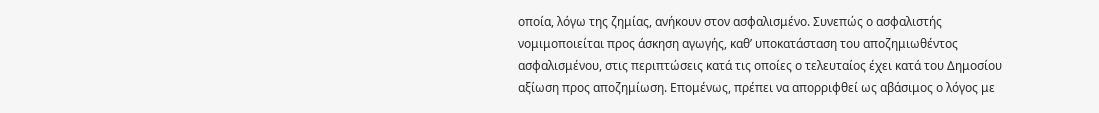οποία, λόγω της ζημίας, ανήκουν στον ασφαλισμένο. Συνεπώς ο ασφαλιστής νομιμοποιείται προς άσκηση αγωγής, καθ’ υποκατάσταση του αποζημιωθέντος ασφαλισμένου, στις περιπτώσεις κατά τις οποίες ο τελευταίος έχει κατά του Δημοσίου αξίωση προς αποζημίωση. Επομένως, πρέπει να απορριφθεί ως αβάσιμος ο λόγος με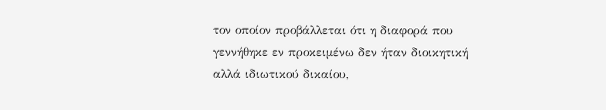τον οποίον προβάλλεται ότι η διαφορά που γεννήθηκε εν προκειμένω δεν ήταν διοικητική αλλά ιδιωτικού δικαίου,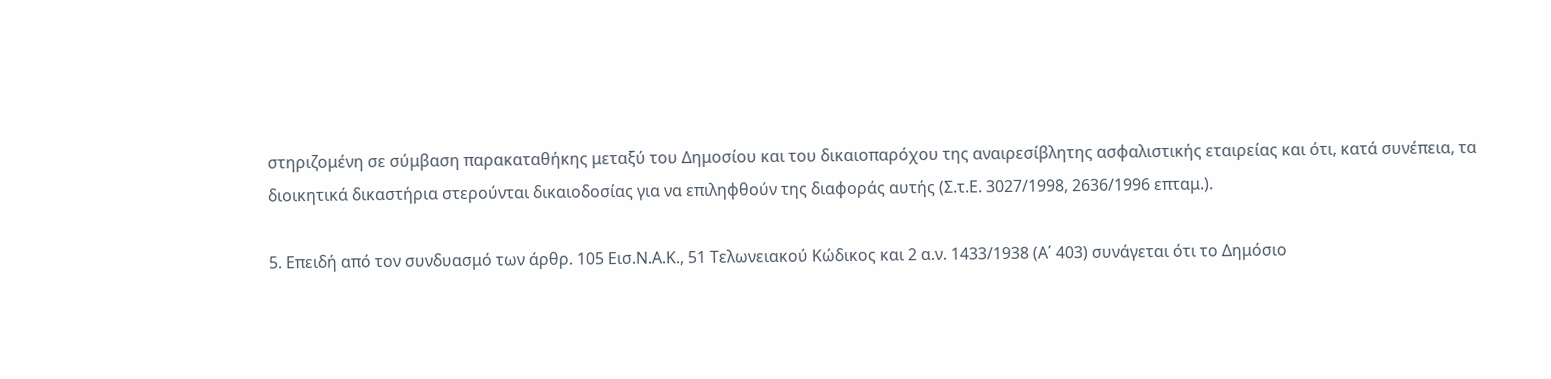στηριζομένη σε σύμβαση παρακαταθήκης μεταξύ του Δημοσίου και του δικαιοπαρόχου της αναιρεσίβλητης ασφαλιστικής εταιρείας και ότι, κατά συνέπεια, τα διοικητικά δικαστήρια στερούνται δικαιοδοσίας για να επιληφθούν της διαφοράς αυτής (Σ.τ.Ε. 3027/1998, 2636/1996 επταμ.).

5. Επειδή από τον συνδυασμό των άρθρ. 105 Εισ.Ν.Α.Κ., 51 Τελωνειακού Κώδικος και 2 α.ν. 1433/1938 (Α΄ 403) συνάγεται ότι το Δημόσιο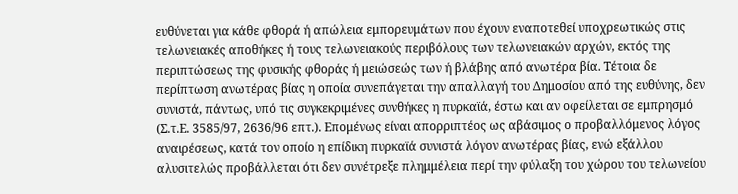ευθύνεται για κάθε φθορά ή απώλεια εμπορευμάτων που έχουν εναποτεθεί υποχρεωτικώς στις τελωνειακές αποθήκες ή τους τελωνειακούς περιβόλους των τελωνειακών αρχών, εκτός της περιπτώσεως της φυσικής φθοράς ή μειώσεώς των ή βλάβης από ανωτέρα βία. Τέτοια δε περίπτωση ανωτέρας βίας η οποία συνεπάγεται την απαλλαγή του Δημοσίου από της ευθύνης, δεν συνιστά, πάντως, υπό τις συγκεκριμένες συνθήκες η πυρκαϊά, έστω και αν οφείλεται σε εμπρησμό (Σ.τ.Ε. 3585/97, 2636/96 επτ.). Επομένως είναι απορριπτέος ως αβάσιμος ο προβαλλόμενος λόγος αναιρέσεως, κατά τον οποίο η επίδικη πυρκαϊά συνιστά λόγον ανωτέρας βίας, ενώ εξάλλου αλυσιτελώς προβάλλεται ότι δεν συνέτρεξε πλημμέλεια περί την φύλαξη του χώρου του τελωνείου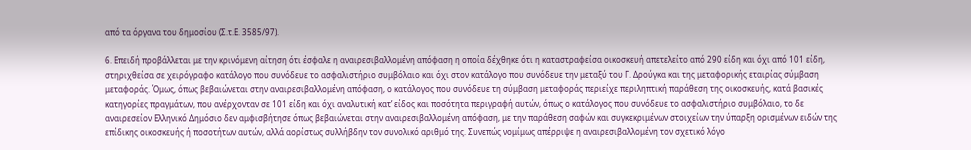από τα όργανα του δημοσίου (Σ.τ.Ε. 3585/97).

6. Επειδή προβάλλεται με την κρινόμενη αίτηση ότι έσφαλε η αναιρεσιβαλλομένη απόφαση η οποία δέχθηκε ότι η καταστραφείσα οικοσκευή απετελείτο από 290 είδη και όχι από 101 είδη, στηριχθείσα σε χειρόγραφο κατάλογο που συνόδευε το ασφαλιστήριο συμβόλαιο και όχι στον κατάλογο που συνόδευε την μεταξύ του Γ. Δρούγκα και της μεταφορικής εταιρίας σύμβαση μεταφοράς. Όμως, όπως βεβαιώνεται στην αναιρεσιβαλλομένη απόφαση, ο κατάλογος που συνόδευε τη σύμβαση μεταφοράς περιείχε περιληπτική παράθεση της οικοσκευής, κατά βασικές κατηγορίες πραγμάτων, που ανέρχονταν σε 101 είδη και όχι αναλυτική κατ’ είδος και ποσότητα περιγραφή αυτών, όπως ο κατάλογος που συνόδευε το ασφαλιστήριο συμβόλαιο, το δε αναιρεσείον Ελληνικό Δημόσιο δεν αμφισβήτησε όπως βεβαιώνεται στην αναιρεσιβαλλομένη απόφαση, με την παράθεση σαφών και συγκεκριμένων στοιχείων την ύπαρξη ορισμένων ειδών της επίδικης οικοσκευής ή ποσοτήτων αυτών, αλλά αορίστως συλλήβδην τον συνολικό αριθμό της. Συνεπώς νομίμως απέρριψε η αναιρεσιβαλλομένη τον σχετικό λόγο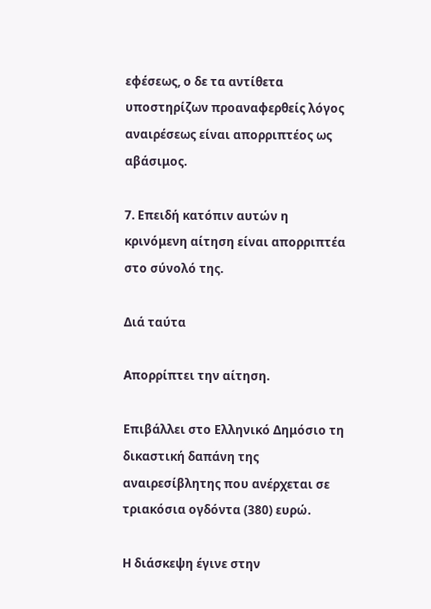εφέσεως, ο δε τα αντίθετα υποστηρίζων προαναφερθείς λόγος αναιρέσεως είναι απορριπτέος ως αβάσιμος.

7. Επειδή κατόπιν αυτών η κρινόμενη αίτηση είναι απορριπτέα στο σύνολό της.

Διά ταύτα

Απορρίπτει την αίτηση.

Επιβάλλει στο Ελληνικό Δημόσιο τη δικαστική δαπάνη της αναιρεσίβλητης που ανέρχεται σε τριακόσια ογδόντα (380) ευρώ.

Η διάσκεψη έγινε στην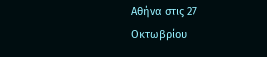Αθήνα στις 27 Οκτωβρίου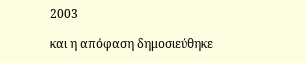2003

και η απόφαση δημοσιεύθηκε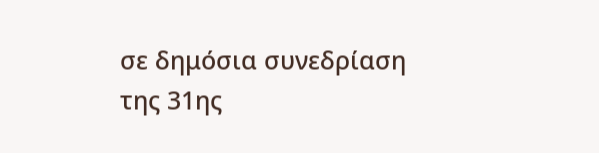σε δημόσια συνεδρίαση της 31ης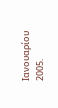Ιανουαρίου 2005.